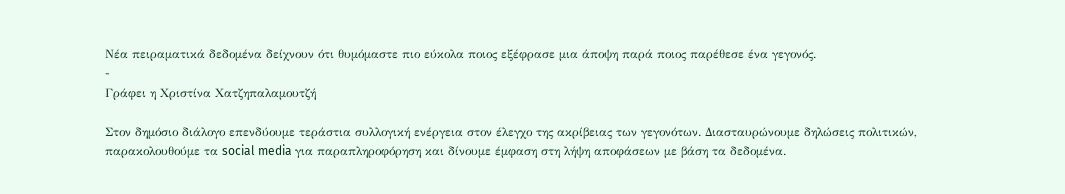Νέα πειραματικά δεδομένα δείχνουν ότι θυμόμαστε πιο εύκολα ποιος εξέφρασε μια άποψη παρά ποιος παρέθεσε ένα γεγονός.
-
Γράφει η Χριστίνα Χατζηπαλαμουτζή

Στον δημόσιο διάλογο επενδύουμε τεράστια συλλογική ενέργεια στον έλεγχο της ακρίβειας των γεγονότων. Διασταυρώνουμε δηλώσεις πολιτικών, παρακολουθούμε τα social media για παραπληροφόρηση και δίνουμε έμφαση στη λήψη αποφάσεων με βάση τα δεδομένα.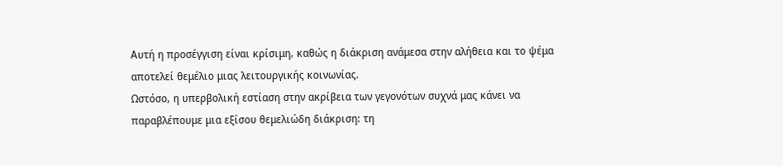Αυτή η προσέγγιση είναι κρίσιμη, καθώς η διάκριση ανάμεσα στην αλήθεια και το ψέμα αποτελεί θεμέλιο μιας λειτουργικής κοινωνίας.
Ωστόσο, η υπερβολική εστίαση στην ακρίβεια των γεγονότων συχνά μας κάνει να παραβλέπουμε μια εξίσου θεμελιώδη διάκριση: τη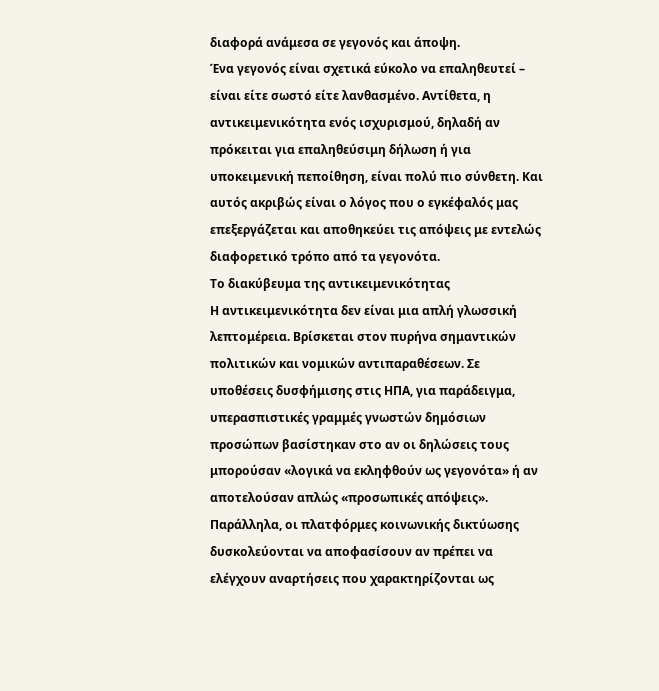διαφορά ανάμεσα σε γεγονός και άποψη.
Ένα γεγονός είναι σχετικά εύκολο να επαληθευτεί – είναι είτε σωστό είτε λανθασμένο. Αντίθετα, η αντικειμενικότητα ενός ισχυρισμού, δηλαδή αν πρόκειται για επαληθεύσιμη δήλωση ή για υποκειμενική πεποίθηση, είναι πολύ πιο σύνθετη. Και αυτός ακριβώς είναι ο λόγος που ο εγκέφαλός μας επεξεργάζεται και αποθηκεύει τις απόψεις με εντελώς διαφορετικό τρόπο από τα γεγονότα.
Το διακύβευμα της αντικειμενικότητας
Η αντικειμενικότητα δεν είναι μια απλή γλωσσική λεπτομέρεια. Βρίσκεται στον πυρήνα σημαντικών πολιτικών και νομικών αντιπαραθέσεων. Σε υποθέσεις δυσφήμισης στις ΗΠΑ, για παράδειγμα, υπερασπιστικές γραμμές γνωστών δημόσιων προσώπων βασίστηκαν στο αν οι δηλώσεις τους μπορούσαν «λογικά να εκληφθούν ως γεγονότα» ή αν αποτελούσαν απλώς «προσωπικές απόψεις». Παράλληλα, οι πλατφόρμες κοινωνικής δικτύωσης δυσκολεύονται να αποφασίσουν αν πρέπει να ελέγχουν αναρτήσεις που χαρακτηρίζονται ως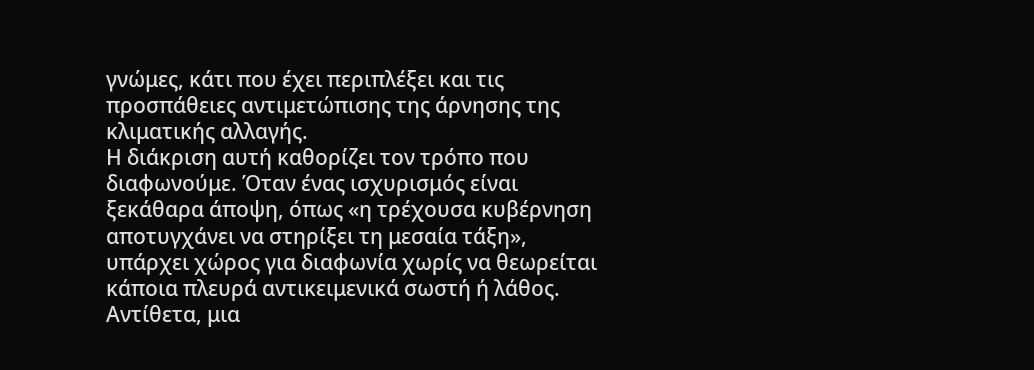γνώμες, κάτι που έχει περιπλέξει και τις προσπάθειες αντιμετώπισης της άρνησης της κλιματικής αλλαγής.
Η διάκριση αυτή καθορίζει τον τρόπο που διαφωνούμε. Όταν ένας ισχυρισμός είναι ξεκάθαρα άποψη, όπως «η τρέχουσα κυβέρνηση αποτυγχάνει να στηρίξει τη μεσαία τάξη», υπάρχει χώρος για διαφωνία χωρίς να θεωρείται κάποια πλευρά αντικειμενικά σωστή ή λάθος. Αντίθετα, μια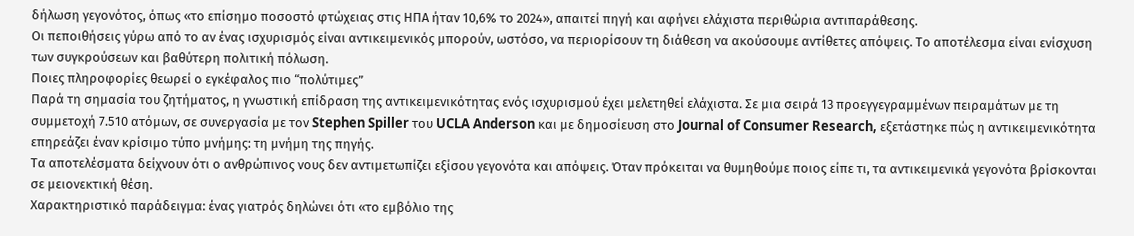δήλωση γεγονότος, όπως «το επίσημο ποσοστό φτώχειας στις ΗΠΑ ήταν 10,6% το 2024», απαιτεί πηγή και αφήνει ελάχιστα περιθώρια αντιπαράθεσης.
Οι πεποιθήσεις γύρω από το αν ένας ισχυρισμός είναι αντικειμενικός μπορούν, ωστόσο, να περιορίσουν τη διάθεση να ακούσουμε αντίθετες απόψεις. Το αποτέλεσμα είναι ενίσχυση των συγκρούσεων και βαθύτερη πολιτική πόλωση.
Ποιες πληροφορίες θεωρεί ο εγκέφαλος πιο “πολύτιμες”
Παρά τη σημασία του ζητήματος, η γνωστική επίδραση της αντικειμενικότητας ενός ισχυρισμού έχει μελετηθεί ελάχιστα. Σε μια σειρά 13 προεγγεγραμμένων πειραμάτων με τη συμμετοχή 7.510 ατόμων, σε συνεργασία με τον Stephen Spiller του UCLA Anderson και με δημοσίευση στο Journal of Consumer Research, εξετάστηκε πώς η αντικειμενικότητα επηρεάζει έναν κρίσιμο τύπο μνήμης: τη μνήμη της πηγής.
Τα αποτελέσματα δείχνουν ότι ο ανθρώπινος νους δεν αντιμετωπίζει εξίσου γεγονότα και απόψεις. Όταν πρόκειται να θυμηθούμε ποιος είπε τι, τα αντικειμενικά γεγονότα βρίσκονται σε μειονεκτική θέση.
Χαρακτηριστικό παράδειγμα: ένας γιατρός δηλώνει ότι «το εμβόλιο της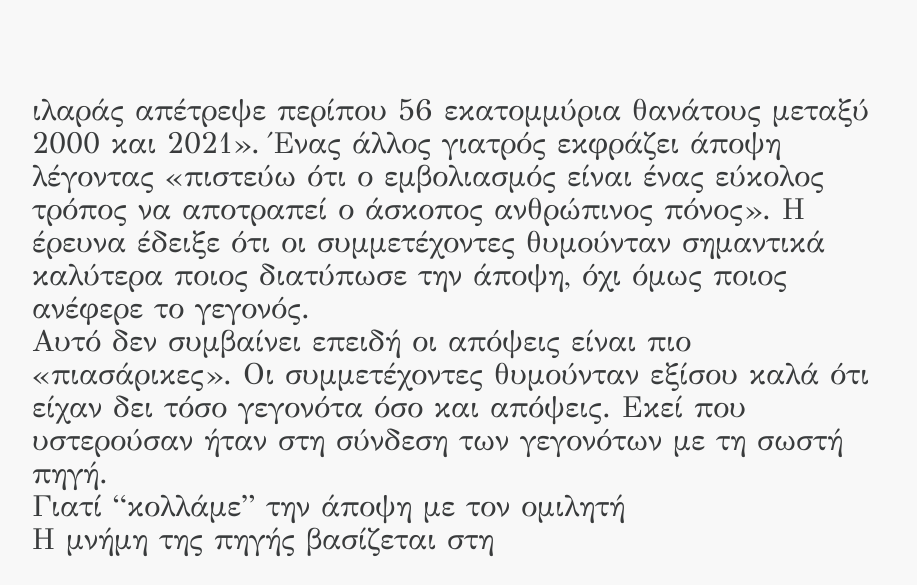ιλαράς απέτρεψε περίπου 56 εκατομμύρια θανάτους μεταξύ 2000 και 2021». Ένας άλλος γιατρός εκφράζει άποψη λέγοντας «πιστεύω ότι ο εμβολιασμός είναι ένας εύκολος τρόπος να αποτραπεί ο άσκοπος ανθρώπινος πόνος». Η έρευνα έδειξε ότι οι συμμετέχοντες θυμούνταν σημαντικά καλύτερα ποιος διατύπωσε την άποψη, όχι όμως ποιος ανέφερε το γεγονός.
Αυτό δεν συμβαίνει επειδή οι απόψεις είναι πιο «πιασάρικες». Οι συμμετέχοντες θυμούνταν εξίσου καλά ότι είχαν δει τόσο γεγονότα όσο και απόψεις. Εκεί που υστερούσαν ήταν στη σύνδεση των γεγονότων με τη σωστή πηγή.
Γιατί “κολλάμε” την άποψη με τον ομιλητή
Η μνήμη της πηγής βασίζεται στη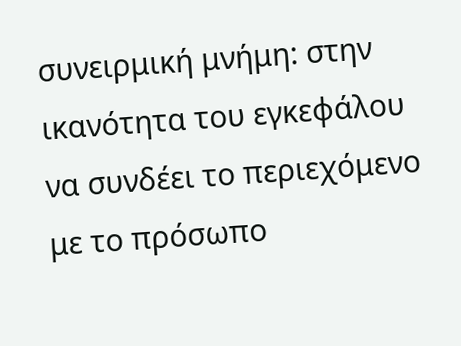συνειρμική μνήμη: στην ικανότητα του εγκεφάλου να συνδέει το περιεχόμενο με το πρόσωπο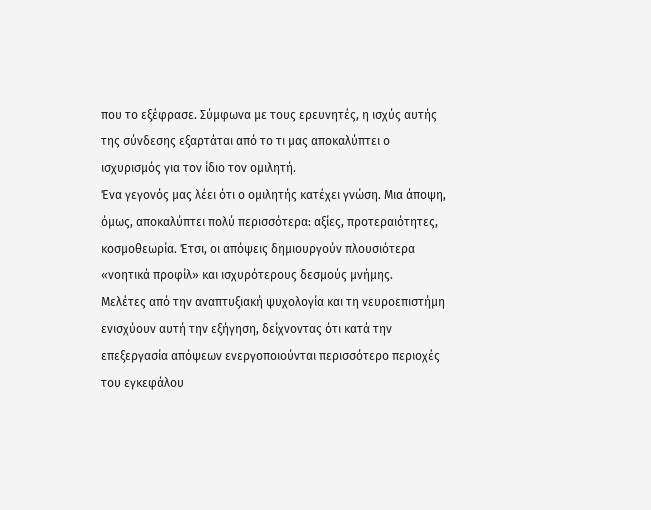που το εξέφρασε. Σύμφωνα με τους ερευνητές, η ισχύς αυτής της σύνδεσης εξαρτάται από το τι μας αποκαλύπτει ο ισχυρισμός για τον ίδιο τον ομιλητή.
Ένα γεγονός μας λέει ότι ο ομιλητής κατέχει γνώση. Μια άποψη, όμως, αποκαλύπτει πολύ περισσότερα: αξίες, προτεραιότητες, κοσμοθεωρία. Έτσι, οι απόψεις δημιουργούν πλουσιότερα «νοητικά προφίλ» και ισχυρότερους δεσμούς μνήμης.
Μελέτες από την αναπτυξιακή ψυχολογία και τη νευροεπιστήμη ενισχύουν αυτή την εξήγηση, δείχνοντας ότι κατά την επεξεργασία απόψεων ενεργοποιούνται περισσότερο περιοχές του εγκεφάλου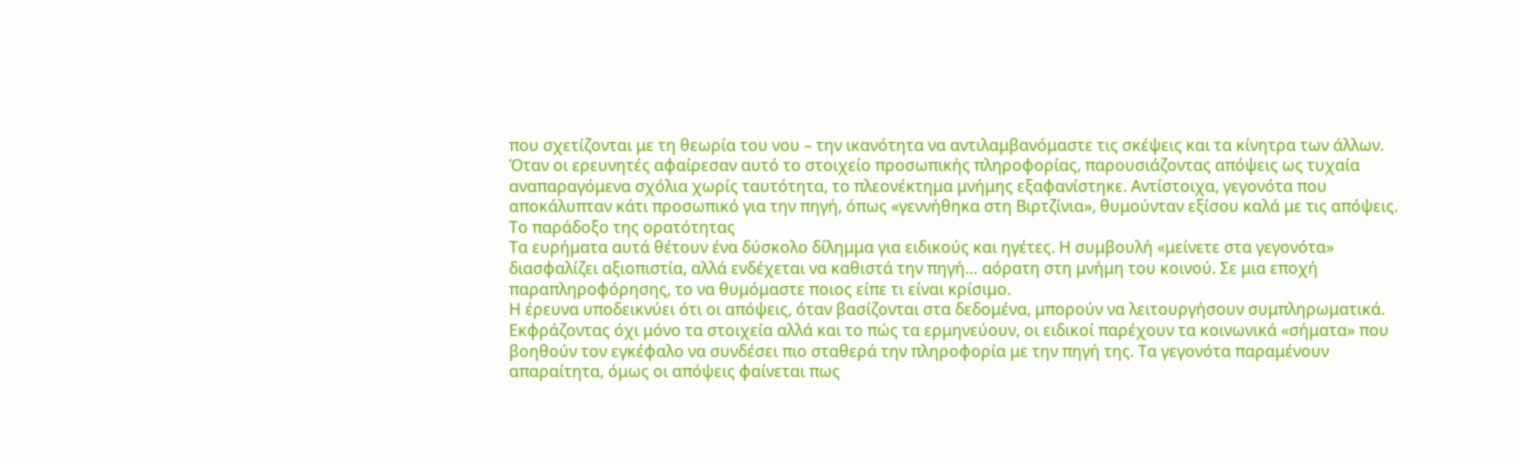που σχετίζονται με τη θεωρία του νου – την ικανότητα να αντιλαμβανόμαστε τις σκέψεις και τα κίνητρα των άλλων.
Όταν οι ερευνητές αφαίρεσαν αυτό το στοιχείο προσωπικής πληροφορίας, παρουσιάζοντας απόψεις ως τυχαία αναπαραγόμενα σχόλια χωρίς ταυτότητα, το πλεονέκτημα μνήμης εξαφανίστηκε. Αντίστοιχα, γεγονότα που αποκάλυπταν κάτι προσωπικό για την πηγή, όπως «γεννήθηκα στη Βιρτζίνια», θυμούνταν εξίσου καλά με τις απόψεις.
Το παράδοξο της ορατότητας
Τα ευρήματα αυτά θέτουν ένα δύσκολο δίλημμα για ειδικούς και ηγέτες. Η συμβουλή «μείνετε στα γεγονότα» διασφαλίζει αξιοπιστία, αλλά ενδέχεται να καθιστά την πηγή… αόρατη στη μνήμη του κοινού. Σε μια εποχή παραπληροφόρησης, το να θυμόμαστε ποιος είπε τι είναι κρίσιμο.
Η έρευνα υποδεικνύει ότι οι απόψεις, όταν βασίζονται στα δεδομένα, μπορούν να λειτουργήσουν συμπληρωματικά. Εκφράζοντας όχι μόνο τα στοιχεία αλλά και το πώς τα ερμηνεύουν, οι ειδικοί παρέχουν τα κοινωνικά «σήματα» που βοηθούν τον εγκέφαλο να συνδέσει πιο σταθερά την πληροφορία με την πηγή της. Τα γεγονότα παραμένουν απαραίτητα, όμως οι απόψεις φαίνεται πως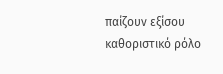παίζουν εξίσου καθοριστικό ρόλο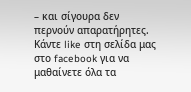– και σίγουρα δεν περνούν απαρατήρητες.
Κάντε like στη σελίδα μας στο facebook για να μαθαίνετε όλα τα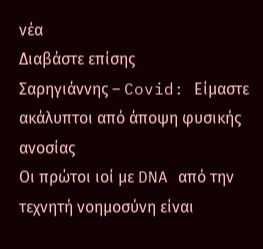νέα
Διαβάστε επίσης
Σαρηγιάννης – Covid: Είμαστε ακάλυπτοι από άποψη φυσικής ανοσίας
Οι πρώτοι ιοί με DNA από την τεχνητή νοημοσύνη είναι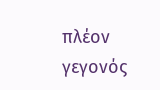πλέον γεγονός